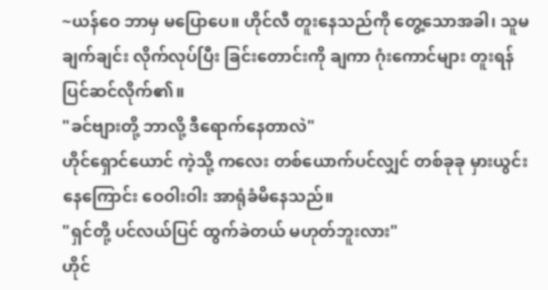~ယန်ဝေ ဘာမှ မပြောပေ။ ဟိုင်လီ တူးနေသည်ကို တွေ့သောအခါ၊ သူမ ချက်ချင်း လိုက်လုပ်ပြီး ခြင်းတောင်းကို ချကာ ဂုံးကောင်များ တူးရန် ပြင်ဆင်လိုက်၏။
"ခင်ဗျားတို့ ဘာလို့ ဒီရောက်နေတာလဲ"
ဟိုင်ရှောင်ယောင် ကဲ့သို့ ကလေး တစ်ယောက်ပင်လျှင် တစ်ခုခု မှားယွင်းနေကြောင်း ဝေဝါးဝါး အာရုံခံမိနေသည်။
"ရှင်တို့ ပင်လယ်ပြင် ထွက်ခဲတယ် မဟုတ်ဘူးလား"
ဟိုင်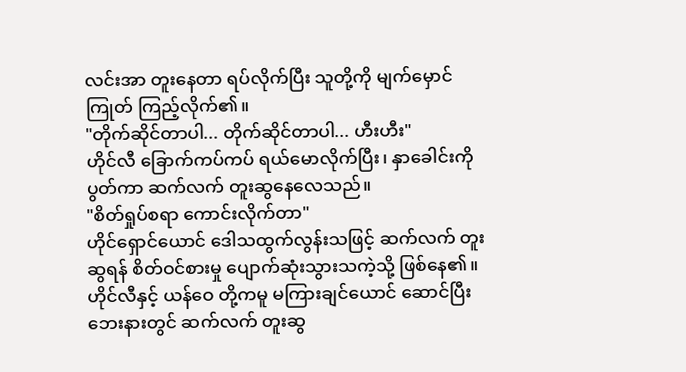လင်းအာ တူးနေတာ ရပ်လိုက်ပြီး သူတို့ကို မျက်မှောင်ကြုတ် ကြည့်လိုက်၏။
"တိုက်ဆိုင်တာပါ... တိုက်ဆိုင်တာပါ... ဟီးဟီး"
ဟိုင်လီ ခြောက်ကပ်ကပ် ရယ်မောလိုက်ပြီး၊ နှာခေါင်းကို ပွတ်ကာ ဆက်လက် တူးဆွနေလေသည်။
"စိတ်ရှုပ်စရာ ကောင်းလိုက်တာ"
ဟိုင်ရှောင်ယောင် ဒေါသထွက်လွန်းသဖြင့် ဆက်လက် တူးဆွရန် စိတ်ဝင်စားမှု ပျောက်ဆုံးသွားသကဲ့သို့ ဖြစ်နေ၏။
ဟိုင်လီနှင့် ယန်ဝေ တို့ကမူ မကြားချင်ယောင် ဆောင်ပြီး ဘေးနားတွင် ဆက်လက် တူးဆွ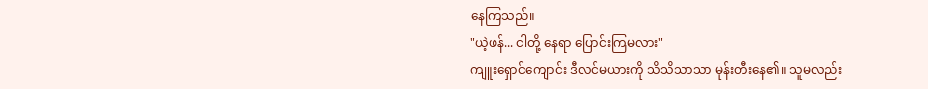နေကြသည်။
"ယဲ့ဖန်... ငါတို့ နေရာ ပြောင်းကြမလား"
ကျူးရှောင်ကျောင်း ဒီလင်မယားကို သိသိသာသာ မုန်းတီးနေ၏။ သူမလည်း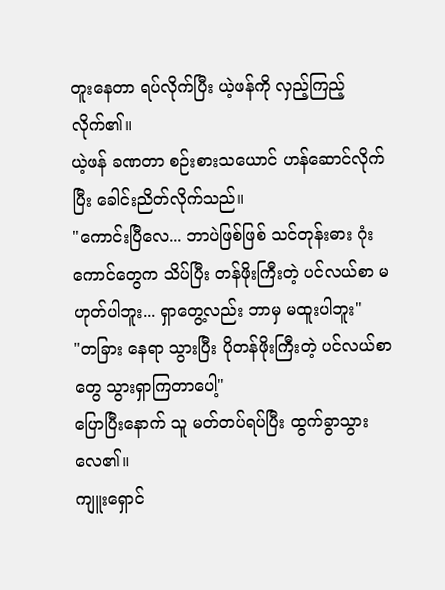တူးနေတာ ရပ်လိုက်ပြီး ယဲ့ဖန်ကို လှည့်ကြည့်လိုက်၏။
ယဲ့ဖန် ခဏတာ စဉ်းစားသယောင် ဟန်ဆောင်လိုက်ပြီး ခေါင်းညိတ်လိုက်သည်။
"ကောင်းပြီလေ... ဘာပဲဖြစ်ဖြစ် သင်တုန်းဓား ဂုံးကောင်တွေက သိပ်ပြီး တန်ဖိုးကြီးတဲ့ ပင်လယ်စာ မဟုတ်ပါဘူး... ရှာတွေ့လည်း ဘာမှ မထူးပါဘူး"
"တခြား နေရာ သွားပြီး ပိုတန်ဖိုးကြီးတဲ့ ပင်လယ်စာတွေ သွားရှာကြတာပေါ့"
ပြောပြီးနောက် သူ မတ်တပ်ရပ်ပြီး ထွက်ခွာသွားလေ၏။
ကျူးရှောင်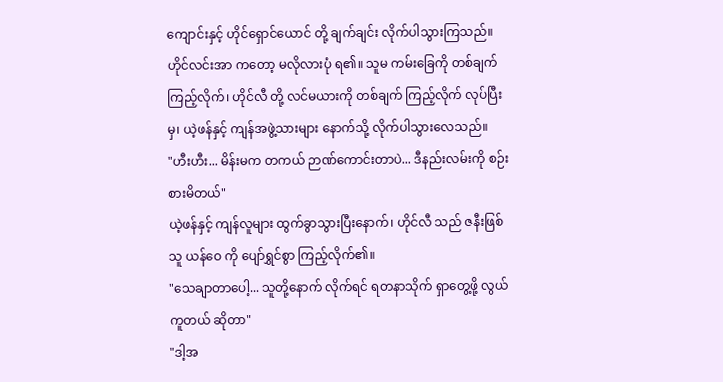ကျောင်းနှင့် ဟိုင်ရှောင်ယောင် တို့ ချက်ချင်း လိုက်ပါသွားကြသည်။
ဟိုင်လင်းအာ ကတော့ မလိုလားပုံ ရ၏။ သူမ ကမ်းခြေကို တစ်ချက် ကြည့်လိုက်၊ ဟိုင်လီ တို့ လင်မယားကို တစ်ချက် ကြည့်လိုက် လုပ်ပြီးမှ၊ ယဲ့ဖန်နှင့် ကျန်အဖွဲ့သားများ နောက်သို့ လိုက်ပါသွားလေသည်။
"ဟီးဟီး... မိန်းမက တကယ် ဉာဏ်ကောင်းတာပဲ... ဒီနည်းလမ်းကို စဉ်းစားမိတယ်"
ယဲ့ဖန်နှင့် ကျန်လူများ ထွက်ခွာသွားပြီးနောက်၊ ဟိုင်လီ သည် ဇနီးဖြစ်သူ ယန်ဝေ ကို ပျော်ရွှင်စွာ ကြည့်လိုက်၏။
"သေချာတာပေါ့... သူတို့နောက် လိုက်ရင် ရတနာသိုက် ရှာတွေ့ဖို့ လွယ်ကူတယ် ဆိုတာ"
"ဒါ့အ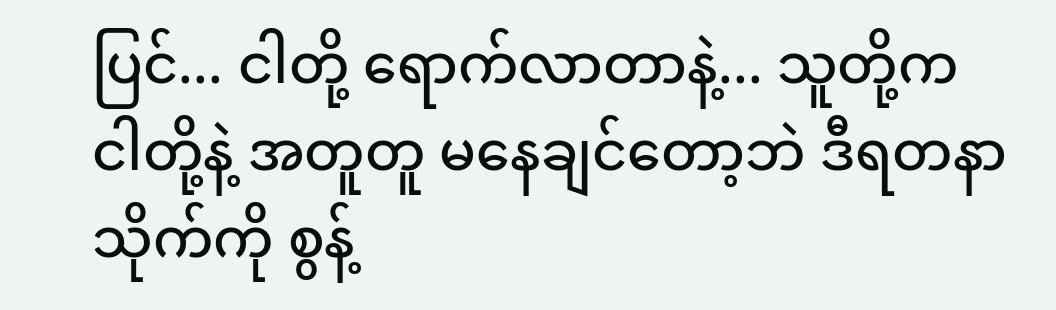ပြင်... ငါတို့ ရောက်လာတာနဲ့... သူတို့က ငါတို့နဲ့ အတူတူ မနေချင်တော့ဘဲ ဒီရတနာသိုက်ကို စွန့်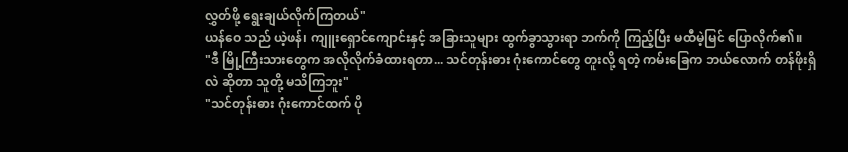လွှတ်ဖို့ ရွေးချယ်လိုက်ကြတယ်"
ယန်ဝေ သည် ယဲ့ဖန်၊ ကျူးရှောင်ကျောင်းနှင့် အခြားသူများ ထွက်ခွာသွားရာ ဘက်ကို ကြည့်ပြီး မထီမဲ့မြင် ပြောလိုက်၏။
"ဒီ မြို့ကြီးသားတွေက အလိုလိုက်ခံထားရတာ... သင်တုန်းဓား ဂုံးကောင်တွေ တူးလို့ ရတဲ့ ကမ်းခြေက ဘယ်လောက် တန်ဖိုးရှိလဲ ဆိုတာ သူတို့ မသိကြဘူး"
"သင်တုန်းဓား ဂုံးကောင်ထက် ပို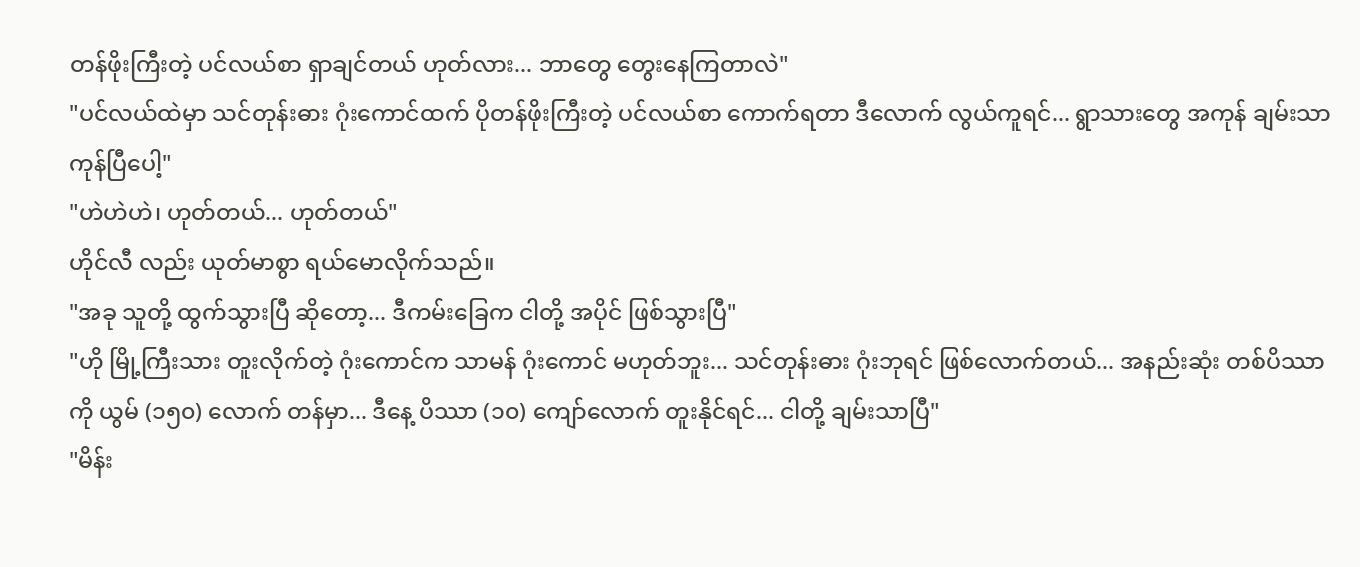တန်ဖိုးကြီးတဲ့ ပင်လယ်စာ ရှာချင်တယ် ဟုတ်လား... ဘာတွေ တွေးနေကြတာလဲ"
"ပင်လယ်ထဲမှာ သင်တုန်းဓား ဂုံးကောင်ထက် ပိုတန်ဖိုးကြီးတဲ့ ပင်လယ်စာ ကောက်ရတာ ဒီလောက် လွယ်ကူရင်... ရွာသားတွေ အကုန် ချမ်းသာကုန်ပြီပေါ့"
"ဟဲဟဲဟဲ၊ ဟုတ်တယ်... ဟုတ်တယ်"
ဟိုင်လီ လည်း ယုတ်မာစွာ ရယ်မောလိုက်သည်။
"အခု သူတို့ ထွက်သွားပြီ ဆိုတော့... ဒီကမ်းခြေက ငါတို့ အပိုင် ဖြစ်သွားပြီ"
"ဟို မြို့ကြီးသား တူးလိုက်တဲ့ ဂုံးကောင်က သာမန် ဂုံးကောင် မဟုတ်ဘူး... သင်တုန်းဓား ဂုံးဘုရင် ဖြစ်လောက်တယ်... အနည်းဆုံး တစ်ပိဿာ ကို ယွမ် (၁၅၀) လောက် တန်မှာ... ဒီနေ့ ပိဿာ (၁၀) ကျော်လောက် တူးနိုင်ရင်... ငါတို့ ချမ်းသာပြီ"
"မိန်း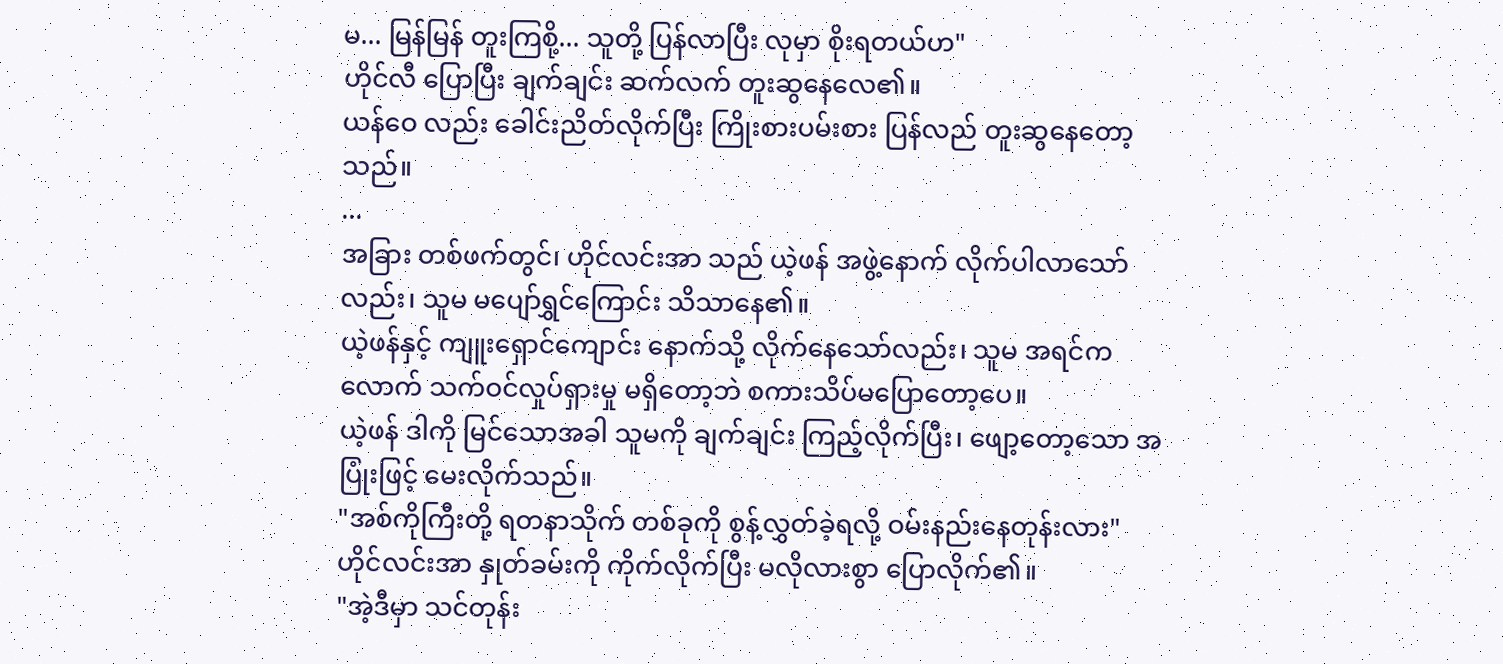မ... မြန်မြန် တူးကြစို့... သူတို့ ပြန်လာပြီး လုမှာ စိုးရတယ်ဟ"
ဟိုင်လီ ပြောပြီး ချက်ချင်း ဆက်လက် တူးဆွနေလေ၏။
ယန်ဝေ လည်း ခေါင်းညိတ်လိုက်ပြီး ကြိုးစားပမ်းစား ပြန်လည် တူးဆွနေတော့သည်။
...
အခြား တစ်ဖက်တွင်၊ ဟိုင်လင်းအာ သည် ယဲ့ဖန် အဖွဲ့နောက် လိုက်ပါလာသော်လည်း၊ သူမ မပျော်ရွှင်ကြောင်း သိသာနေ၏။
ယဲ့ဖန်နှင့် ကျူးရှောင်ကျောင်း နောက်သို့ လိုက်နေသော်လည်း၊ သူမ အရင်ကလောက် သက်ဝင်လှုပ်ရှားမှု မရှိတော့ဘဲ စကားသိပ်မပြောတော့ပေ။
ယဲ့ဖန် ဒါကို မြင်သောအခါ သူမကို ချက်ချင်း ကြည့်လိုက်ပြီး၊ ဖျော့တော့သော အပြုံးဖြင့် မေးလိုက်သည်။
"အစ်ကိုကြီးတို့ ရတနာသိုက် တစ်ခုကို စွန့်လွှတ်ခဲ့ရလို့ ဝမ်းနည်းနေတုန်းလား"
ဟိုင်လင်းအာ နှုတ်ခမ်းကို ကိုက်လိုက်ပြီး မလိုလားစွာ ပြောလိုက်၏။
"အဲ့ဒီမှာ သင်တုန်း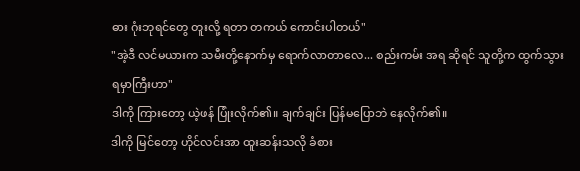ဓား ဂုံးဘုရင်တွေ တူးလို့ ရတာ တကယ် ကောင်းပါတယ်"
"အဲ့ဒီ လင်မယားက သမီးတို့နောက်မှ ရောက်လာတာလေ... စည်းကမ်း အရ ဆိုရင် သူတို့က ထွက်သွားရမှာကြီးဟာ"
ဒါကို ကြားတော့ ယဲ့ဖန် ပြုံးလိုက်၏။ ချက်ချင်း ပြန်မပြောဘဲ နေလိုက်၏။
ဒါကို မြင်တော့ ဟိုင်လင်းအာ ထူးဆန်းသလို ခံစား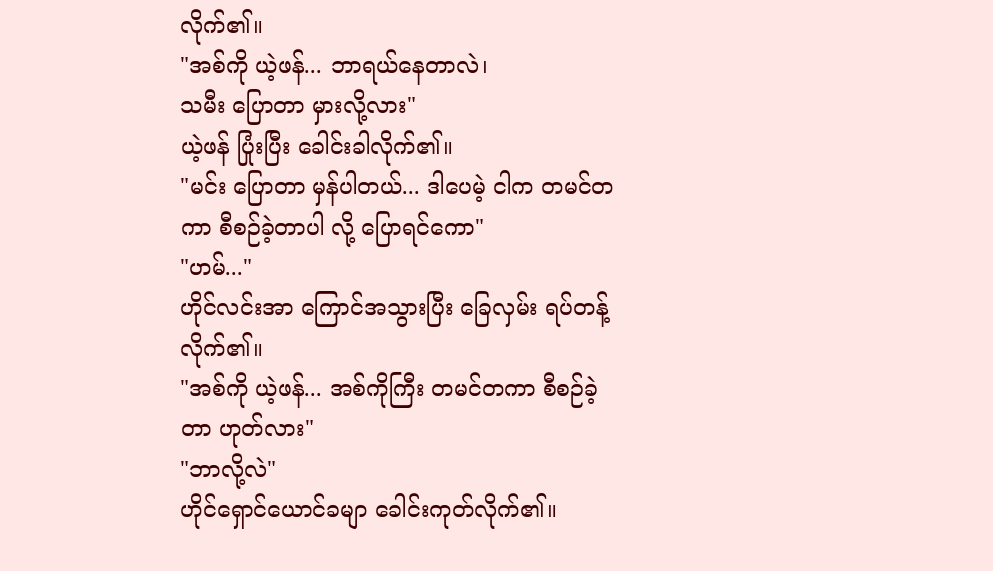လိုက်၏။
"အစ်ကို ယဲ့ဖန်... ဘာရယ်နေတာလဲ၊
သမီး ပြောတာ မှားလို့လား"
ယဲ့ဖန် ပြုံးပြီး ခေါင်းခါလိုက်၏။
"မင်း ပြောတာ မှန်ပါတယ်... ဒါပေမဲ့ ငါက တမင်တကာ စီစဉ်ခဲ့တာပါ လို့ ပြောရင်ကော"
"ဟမ်..."
ဟိုင်လင်းအာ ကြောင်အသွားပြီး ခြေလှမ်း ရပ်တန့်လိုက်၏။
"အစ်ကို ယဲ့ဖန်... အစ်ကိုကြီး တမင်တကာ စီစဉ်ခဲ့တာ ဟုတ်လား"
"ဘာလို့လဲ"
ဟိုင်ရှောင်ယောင်ခမျာ ခေါင်းကုတ်လိုက်၏။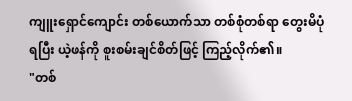ကျူးရှောင်ကျောင်း တစ်ယောက်သာ တစ်စုံတစ်ရာ တွေးမိပုံ ရပြီး ယဲ့ဖန်ကို စူးစမ်းချင်စိတ်ဖြင့် ကြည့်လိုက်၏။
"တစ်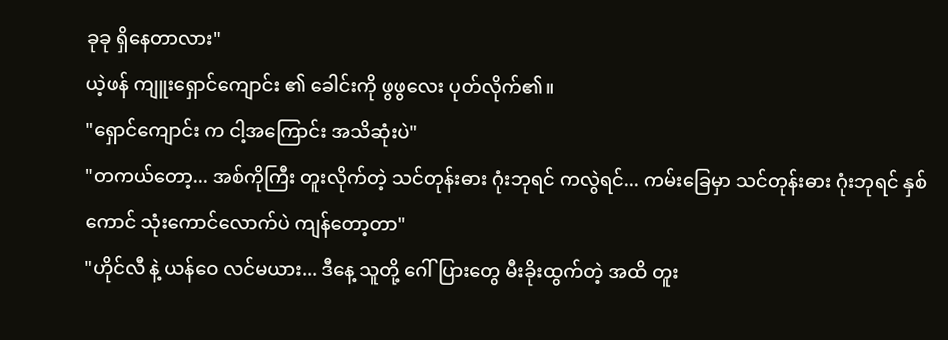ခုခု ရှိနေတာလား"
ယဲ့ဖန် ကျူးရှောင်ကျောင်း ၏ ခေါင်းကို ဖွဖွလေး ပုတ်လိုက်၏။
"ရှောင်ကျောင်း က ငါ့အကြောင်း အသိဆုံးပဲ"
"တကယ်တော့... အစ်ကိုကြီး တူးလိုက်တဲ့ သင်တုန်းဓား ဂုံးဘုရင် ကလွဲရင်... ကမ်းခြေမှာ သင်တုန်းဓား ဂုံးဘုရင် နှစ်ကောင် သုံးကောင်လောက်ပဲ ကျန်တော့တာ"
"ဟိုင်လီ နဲ့ ယန်ဝေ လင်မယား... ဒီနေ့ သူတို့ ဂေါ်ပြားတွေ မီးခိုးထွက်တဲ့ အထိ တူး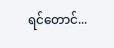ရင်တောင်...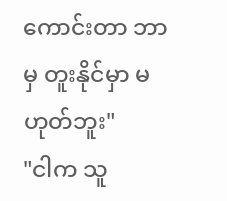ကောင်းတာ ဘာမှ တူးနိုင်မှာ မဟုတ်ဘူး"
"ငါက သူ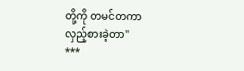တို့ကို တမင်တကာ လှည့်စားခဲ့တာ"
***